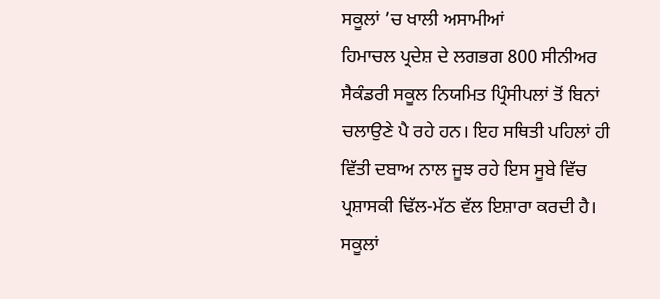ਸਕੂਲਾਂ ’ਚ ਖਾਲੀ ਅਸਾਮੀਆਂ
ਹਿਮਾਚਲ ਪ੍ਰਦੇਸ਼ ਦੇ ਲਗਭਗ 800 ਸੀਨੀਅਰ ਸੈਕੰਡਰੀ ਸਕੂਲ ਨਿਯਮਿਤ ਪ੍ਰਿੰਸੀਪਲਾਂ ਤੋਂ ਬਿਨਾਂ ਚਲਾਉਣੇ ਪੈ ਰਹੇ ਹਨ। ਇਹ ਸਥਿਤੀ ਪਹਿਲਾਂ ਹੀ ਵਿੱਤੀ ਦਬਾਅ ਨਾਲ ਜੂਝ ਰਹੇ ਇਸ ਸੂਬੇ ਵਿੱਚ ਪ੍ਰਸ਼ਾਸਕੀ ਢਿੱਲ-ਮੱਠ ਵੱਲ ਇਸ਼ਾਰਾ ਕਰਦੀ ਹੈ। ਸਕੂਲਾਂ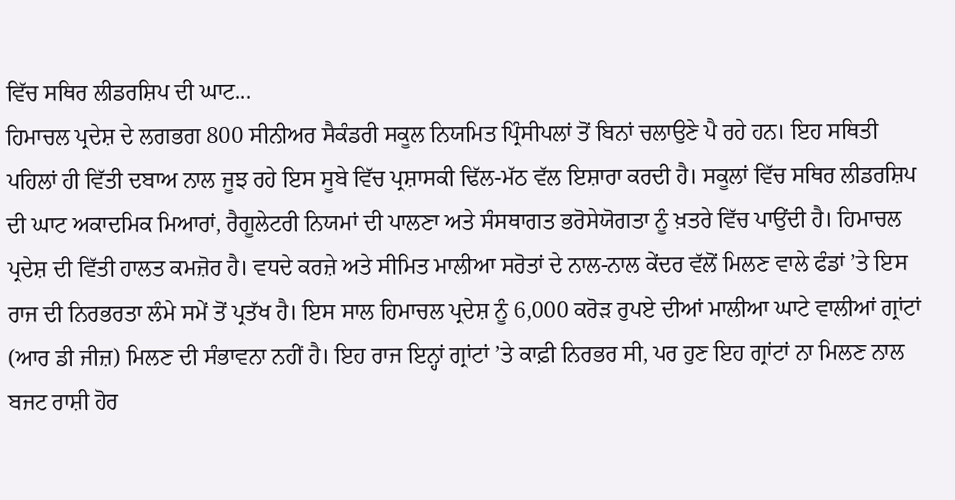ਵਿੱਚ ਸਥਿਰ ਲੀਡਰਸ਼ਿਪ ਦੀ ਘਾਟ...
ਹਿਮਾਚਲ ਪ੍ਰਦੇਸ਼ ਦੇ ਲਗਭਗ 800 ਸੀਨੀਅਰ ਸੈਕੰਡਰੀ ਸਕੂਲ ਨਿਯਮਿਤ ਪ੍ਰਿੰਸੀਪਲਾਂ ਤੋਂ ਬਿਨਾਂ ਚਲਾਉਣੇ ਪੈ ਰਹੇ ਹਨ। ਇਹ ਸਥਿਤੀ ਪਹਿਲਾਂ ਹੀ ਵਿੱਤੀ ਦਬਾਅ ਨਾਲ ਜੂਝ ਰਹੇ ਇਸ ਸੂਬੇ ਵਿੱਚ ਪ੍ਰਸ਼ਾਸਕੀ ਢਿੱਲ-ਮੱਠ ਵੱਲ ਇਸ਼ਾਰਾ ਕਰਦੀ ਹੈ। ਸਕੂਲਾਂ ਵਿੱਚ ਸਥਿਰ ਲੀਡਰਸ਼ਿਪ ਦੀ ਘਾਟ ਅਕਾਦਮਿਕ ਮਿਆਰਾਂ, ਰੈਗੂਲੇਟਰੀ ਨਿਯਮਾਂ ਦੀ ਪਾਲਣਾ ਅਤੇ ਸੰਸਥਾਗਤ ਭਰੋਸੇਯੋਗਤਾ ਨੂੰ ਖ਼ਤਰੇ ਵਿੱਚ ਪਾਉਂਦੀ ਹੈ। ਹਿਮਾਚਲ ਪ੍ਰਦੇਸ਼ ਦੀ ਵਿੱਤੀ ਹਾਲਤ ਕਮਜ਼ੋਰ ਹੈ। ਵਧਦੇ ਕਰਜ਼ੇ ਅਤੇ ਸੀਮਿਤ ਮਾਲੀਆ ਸਰੋਤਾਂ ਦੇ ਨਾਲ-ਨਾਲ ਕੇਂਦਰ ਵੱਲੋਂ ਮਿਲਣ ਵਾਲੇ ਫੰਡਾਂ ’ਤੇ ਇਸ ਰਾਜ ਦੀ ਨਿਰਭਰਤਾ ਲੰਮੇ ਸਮੇਂ ਤੋਂ ਪ੍ਰਤੱਖ ਹੈ। ਇਸ ਸਾਲ ਹਿਮਾਚਲ ਪ੍ਰਦੇਸ਼ ਨੂੰ 6,000 ਕਰੋੜ ਰੁਪਏ ਦੀਆਂ ਮਾਲੀਆ ਘਾਟੇ ਵਾਲੀਆਂ ਗ੍ਰਾਂਟਾਂ (ਆਰ ਡੀ ਜੀਜ਼) ਮਿਲਣ ਦੀ ਸੰਭਾਵਨਾ ਨਹੀਂ ਹੈ। ਇਹ ਰਾਜ ਇਨ੍ਹਾਂ ਗ੍ਰਾਂਟਾਂ ’ਤੇ ਕਾਫ਼ੀ ਨਿਰਭਰ ਸੀ, ਪਰ ਹੁਣ ਇਹ ਗ੍ਰਾਂਟਾਂ ਨਾ ਮਿਲਣ ਨਾਲ ਬਜਟ ਰਾਸ਼ੀ ਹੋਰ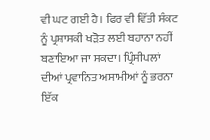ਵੀ ਘਟ ਗਈ ਹੈ। ਫਿਰ ਵੀ ਵਿੱਤੀ ਸੰਕਟ ਨੂੰ ਪ੍ਰਸ਼ਾਸਕੀ ਖੜੋਤ ਲਈ ਬਹਾਨਾ ਨਹੀਂ ਬਣਾਇਆ ਜਾ ਸਕਦਾ। ਪ੍ਰਿੰਸੀਪਲਾਂ ਦੀਆਂ ਪ੍ਰਵਾਨਿਤ ਅਸਾਮੀਆਂ ਨੂੰ ਭਰਨਾ ਇੱਕ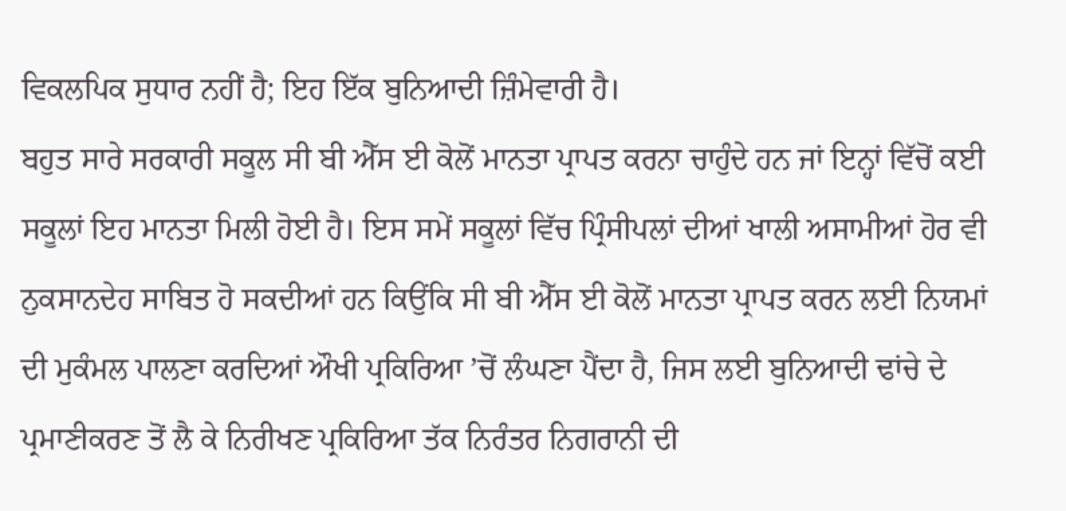ਵਿਕਲਪਿਕ ਸੁਧਾਰ ਨਹੀਂ ਹੈ; ਇਹ ਇੱਕ ਬੁਨਿਆਦੀ ਜ਼ਿੰਮੇਵਾਰੀ ਹੈ।
ਬਹੁਤ ਸਾਰੇ ਸਰਕਾਰੀ ਸਕੂਲ ਸੀ ਬੀ ਐੱਸ ਈ ਕੋਲੋਂ ਮਾਨਤਾ ਪ੍ਰਾਪਤ ਕਰਨਾ ਚਾਹੁੰਦੇ ਹਨ ਜਾਂ ਇਨ੍ਹਾਂ ਵਿੱਚੋਂ ਕਈ ਸਕੂਲਾਂ ਇਹ ਮਾਨਤਾ ਮਿਲੀ ਹੋਈ ਹੈ। ਇਸ ਸਮੇਂ ਸਕੂਲਾਂ ਵਿੱਚ ਪ੍ਰਿੰਸੀਪਲਾਂ ਦੀਆਂ ਖਾਲੀ ਅਸਾਮੀਆਂ ਹੋਰ ਵੀ ਨੁਕਸਾਨਦੇਹ ਸਾਬਿਤ ਹੋ ਸਕਦੀਆਂ ਹਨ ਕਿਉਂਕਿ ਸੀ ਬੀ ਐੱਸ ਈ ਕੋਲੋਂ ਮਾਨਤਾ ਪ੍ਰਾਪਤ ਕਰਨ ਲਈ ਨਿਯਮਾਂ ਦੀ ਮੁਕੰਮਲ ਪਾਲਣਾ ਕਰਦਿਆਂ ਔਖੀ ਪ੍ਰਕਿਰਿਆ ’ਚੋਂ ਲੰਘਣਾ ਪੈਂਦਾ ਹੈ, ਜਿਸ ਲਈ ਬੁਨਿਆਦੀ ਢਾਂਚੇ ਦੇ ਪ੍ਰਮਾਣੀਕਰਣ ਤੋਂ ਲੈ ਕੇ ਨਿਰੀਖਣ ਪ੍ਰਕਿਰਿਆ ਤੱਕ ਨਿਰੰਤਰ ਨਿਗਰਾਨੀ ਦੀ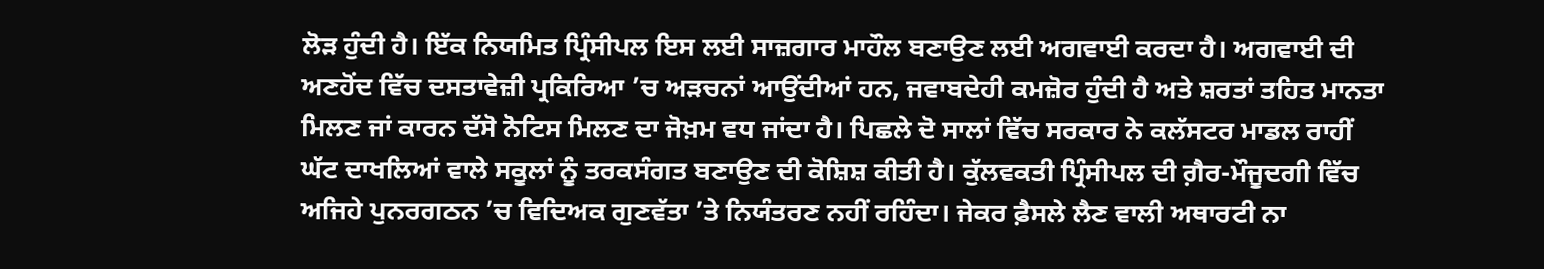ਲੋੜ ਹੁੰਦੀ ਹੈ। ਇੱਕ ਨਿਯਮਿਤ ਪ੍ਰਿੰਸੀਪਲ ਇਸ ਲਈ ਸਾਜ਼ਗਾਰ ਮਾਹੌਲ ਬਣਾਉਣ ਲਈ ਅਗਵਾਈ ਕਰਦਾ ਹੈ। ਅਗਵਾਈ ਦੀ ਅਣਹੋਂਦ ਵਿੱਚ ਦਸਤਾਵੇਜ਼ੀ ਪ੍ਰਕਿਰਿਆ ’ਚ ਅੜਚਨਾਂ ਆਉਂਦੀਆਂ ਹਨ, ਜਵਾਬਦੇਹੀ ਕਮਜ਼ੋਰ ਹੁੰਦੀ ਹੈ ਅਤੇ ਸ਼ਰਤਾਂ ਤਹਿਤ ਮਾਨਤਾ ਮਿਲਣ ਜਾਂ ਕਾਰਨ ਦੱਸੋ ਨੋਟਿਸ ਮਿਲਣ ਦਾ ਜੋਖ਼ਮ ਵਧ ਜਾਂਦਾ ਹੈ। ਪਿਛਲੇ ਦੋ ਸਾਲਾਂ ਵਿੱਚ ਸਰਕਾਰ ਨੇ ਕਲੱਸਟਰ ਮਾਡਲ ਰਾਹੀਂ ਘੱਟ ਦਾਖਲਿਆਂ ਵਾਲੇ ਸਕੂਲਾਂ ਨੂੰ ਤਰਕਸੰਗਤ ਬਣਾਉਣ ਦੀ ਕੋਸ਼ਿਸ਼ ਕੀਤੀ ਹੈ। ਕੁੱਲਵਕਤੀ ਪ੍ਰਿੰਸੀਪਲ ਦੀ ਗ਼ੈਰ-ਮੌਜੂਦਗੀ ਵਿੱਚ ਅਜਿਹੇ ਪੁਨਰਗਠਨ ’ਚ ਵਿਦਿਅਕ ਗੁਣਵੱਤਾ ’ਤੇ ਨਿਯੰਤਰਣ ਨਹੀਂ ਰਹਿੰਦਾ। ਜੇਕਰ ਫ਼ੈਸਲੇ ਲੈਣ ਵਾਲੀ ਅਥਾਰਟੀ ਨਾ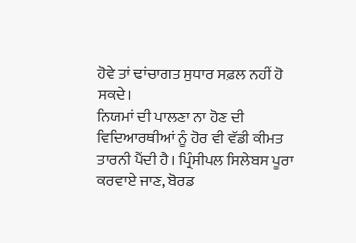ਹੋਵੇ ਤਾਂ ਢਾਂਚਾਗਤ ਸੁਧਾਰ ਸਫ਼ਲ ਨਹੀਂ ਹੋ ਸਕਦੇ।
ਨਿਯਮਾਂ ਦੀ ਪਾਲਣਾ ਨਾ ਹੋਣ ਦੀ ਵਿਦਿਆਰਥੀਆਂ ਨੂੰ ਹੋਰ ਵੀ ਵੱਡੀ ਕੀਮਤ
ਤਾਰਨੀ ਪੈਂਦੀ ਹੈ। ਪ੍ਰਿੰਸੀਪਲ ਸਿਲੇਬਸ ਪੂਰਾ ਕਰਵਾਏ ਜਾਣ, ਬੋਰਡ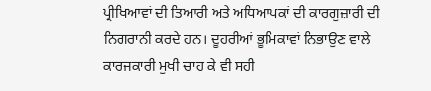ਪ੍ਰੀਖਿਆਵਾਂ ਦੀ ਤਿਆਰੀ ਅਤੇ ਅਧਿਆਪਕਾਂ ਦੀ ਕਾਰਗੁਜ਼ਾਰੀ ਦੀ ਨਿਗਰਾਨੀ ਕਰਦੇ ਹਨ। ਦੂਹਰੀਆਂ ਭੂਮਿਕਾਵਾਂ ਨਿਭਾਉਣ ਵਾਲੇ ਕਾਰਜਕਾਰੀ ਮੁਖੀ ਚਾਹ ਕੇ ਵੀ ਸਹੀ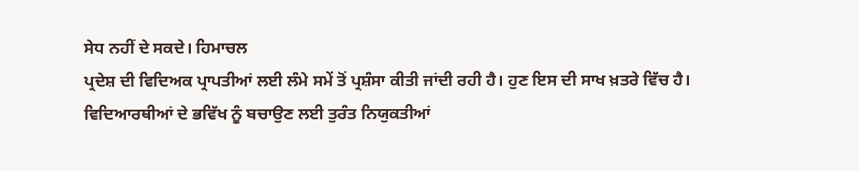ਸੇਧ ਨਹੀਂ ਦੇ ਸਕਦੇ। ਹਿਮਾਚਲ
ਪ੍ਰਦੇਸ਼ ਦੀ ਵਿਦਿਅਕ ਪ੍ਰਾਪਤੀਆਂ ਲਈ ਲੰਮੇ ਸਮੇਂ ਤੋਂ ਪ੍ਰਸ਼ੰਸਾ ਕੀਤੀ ਜਾਂਦੀ ਰਹੀ ਹੈ। ਹੁਣ ਇਸ ਦੀ ਸਾਖ ਖ਼ਤਰੇ ਵਿੱਚ ਹੈ। ਵਿਦਿਆਰਥੀਆਂ ਦੇ ਭਵਿੱਖ ਨੂੰ ਬਚਾਉਣ ਲਈ ਤੁਰੰਤ ਨਿਯੁਕਤੀਆਂ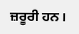ਜ਼ਰੂਰੀ ਹਨ।